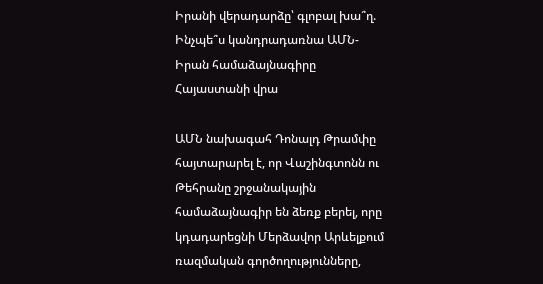Իրանի վերադարձը՝ գլոբալ խա՞ղ. Ինչպե՞ս կանդրադառնա ԱՄՆ-Իրան համաձայնագիրը Հայաստանի վրա

ԱՄՆ նախագահ Դոնալդ Թրամփը հայտարարել է, որ Վաշինգտոնն ու Թեհրանը շրջանակային համաձայնագիր են ձեռք բերել, որը կդադարեցնի Մերձավոր Արևելքում ռազմական գործողությունները,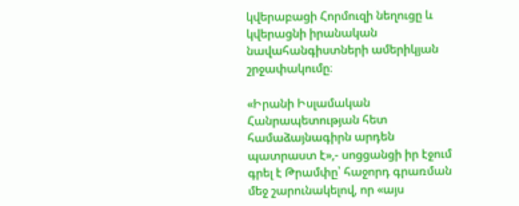կվերաբացի Հորմուզի նեղուցը և կվերացնի իրանական նավահանգիստների ամերիկյան շրջափակումը։

«Իրանի Իսլամական Հանրապետության հետ համաձայնագիրն արդեն պատրաստ է»,- սոցցանցի իր էջում գրել է Թրամփը՝ հաջորդ գրառման մեջ շարունակելով, որ «այս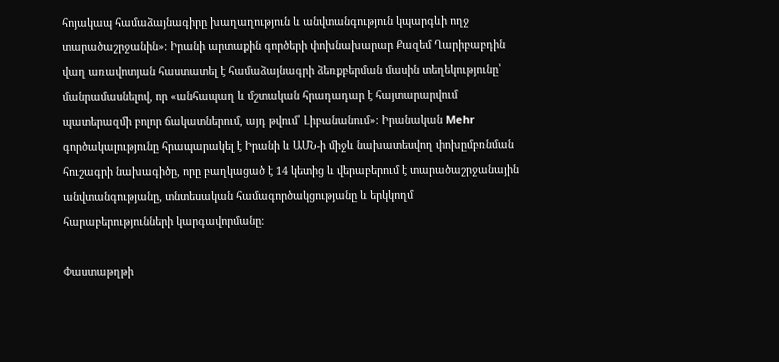հոյակապ համաձայնագիրը խաղաղություն և անվտանգություն կպարգևի ողջ տարածաշրջանին»։ Իրանի արտաքին գործերի փոխնախարար Քազեմ Ղարիբաբդին վաղ առավոտյան հաստատել է համաձայնագրի ձեռքբերման մասին տեղեկությունը՝ մանրամասնելով, որ «անհապաղ և մշտական հրադադար է հայտարարվում պատերազմի բոլոր ճակատներում, այդ թվում՝ Լիբանանում»։ Իրանական Mehr գործակալությունը հրապարակել է Իրանի և ԱՄՆ-ի միջև նախատեսվող փոխըմբռնման հուշագրի նախագիծը, որը բաղկացած է 14 կետից և վերաբերում է տարածաշրջանային անվտանգությանը, տնտեսական համագործակցությանը և երկկողմ հարաբերությունների կարգավորմանը։

Փաստաթղթի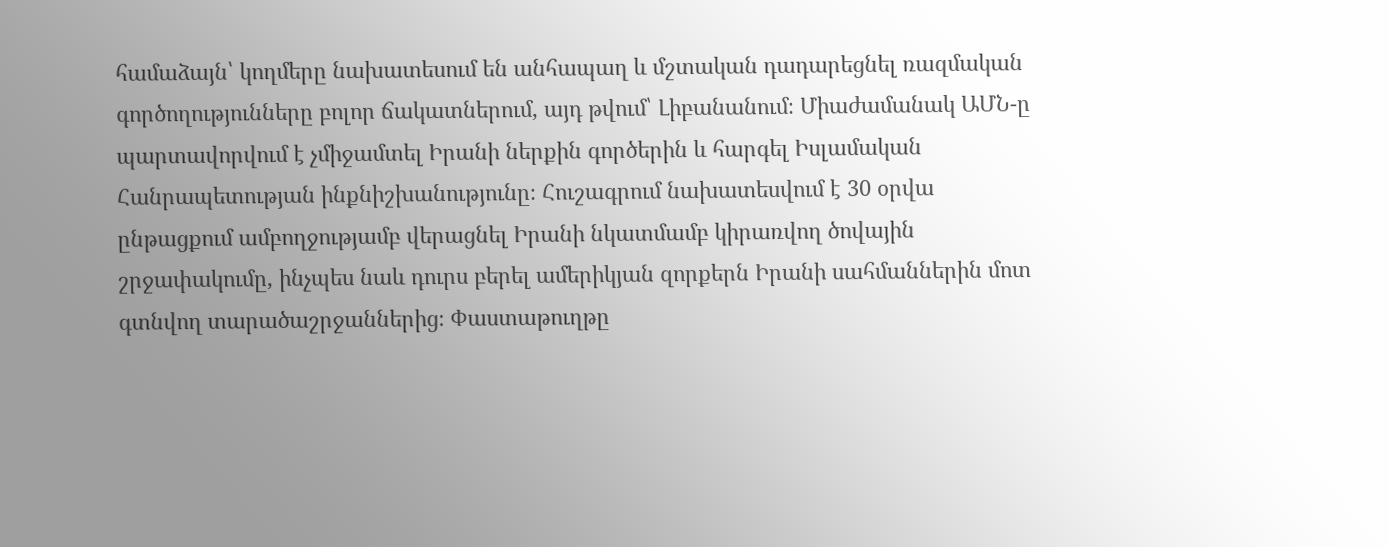համաձայն՝ կողմերը նախատեսում են անհապաղ և մշտական դադարեցնել ռազմական գործողությունները բոլոր ճակատներում, այդ թվում՝ Լիբանանում։ Միաժամանակ ԱՄՆ-ը պարտավորվում է չմիջամտել Իրանի ներքին գործերին և հարգել Իսլամական Հանրապետության ինքնիշխանությունը։ Հուշագրում նախատեսվում է 30 օրվա ընթացքում ամբողջությամբ վերացնել Իրանի նկատմամբ կիրառվող ծովային շրջափակումը, ինչպես նաև դուրս բերել ամերիկյան զորքերն Իրանի սահմաններին մոտ գտնվող տարածաշրջաններից։ Փաստաթուղթը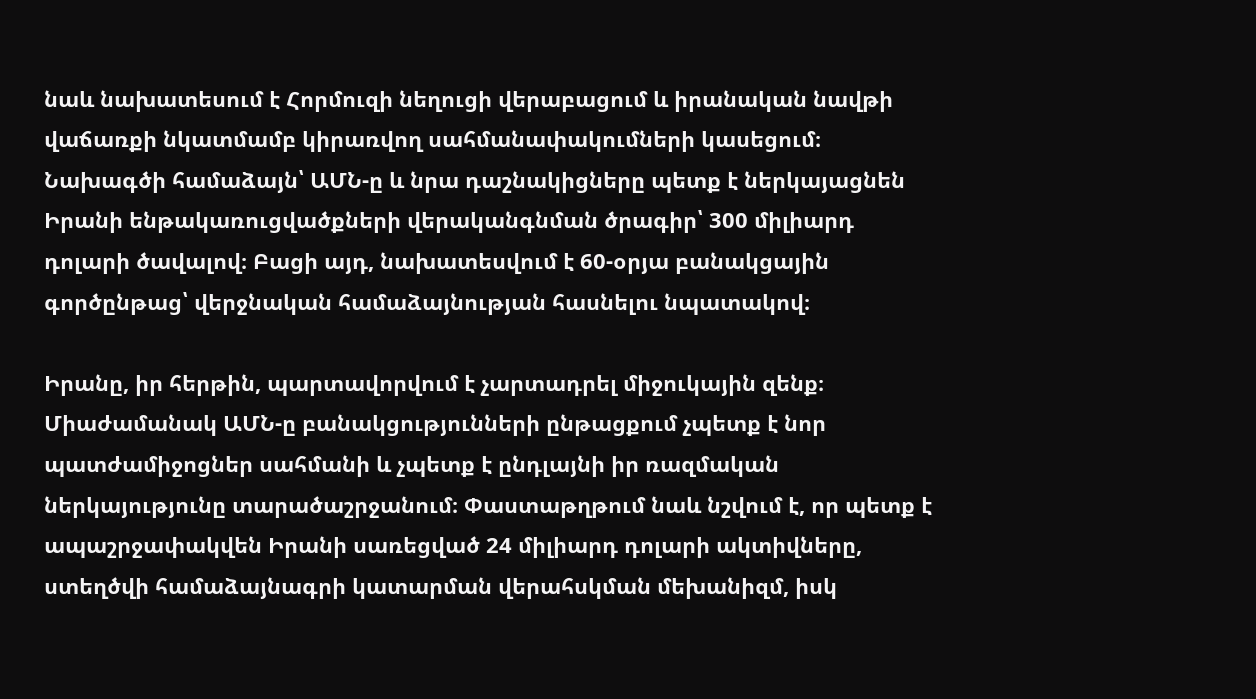նաև նախատեսում է Հորմուզի նեղուցի վերաբացում և իրանական նավթի վաճառքի նկատմամբ կիրառվող սահմանափակումների կասեցում։ Նախագծի համաձայն՝ ԱՄՆ-ը և նրա դաշնակիցները պետք է ներկայացնեն Իրանի ենթակառուցվածքների վերականգնման ծրագիր՝ 300 միլիարդ դոլարի ծավալով։ Բացի այդ, նախատեսվում է 60-օրյա բանակցային գործընթաց՝ վերջնական համաձայնության հասնելու նպատակով։

Իրանը, իր հերթին, պարտավորվում է չարտադրել միջուկային զենք։ Միաժամանակ ԱՄՆ-ը բանակցությունների ընթացքում չպետք է նոր պատժամիջոցներ սահմանի և չպետք է ընդլայնի իր ռազմական ներկայությունը տարածաշրջանում։ Փաստաթղթում նաև նշվում է, որ պետք է ապաշրջափակվեն Իրանի սառեցված 24 միլիարդ դոլարի ակտիվները, ստեղծվի համաձայնագրի կատարման վերահսկման մեխանիզմ, իսկ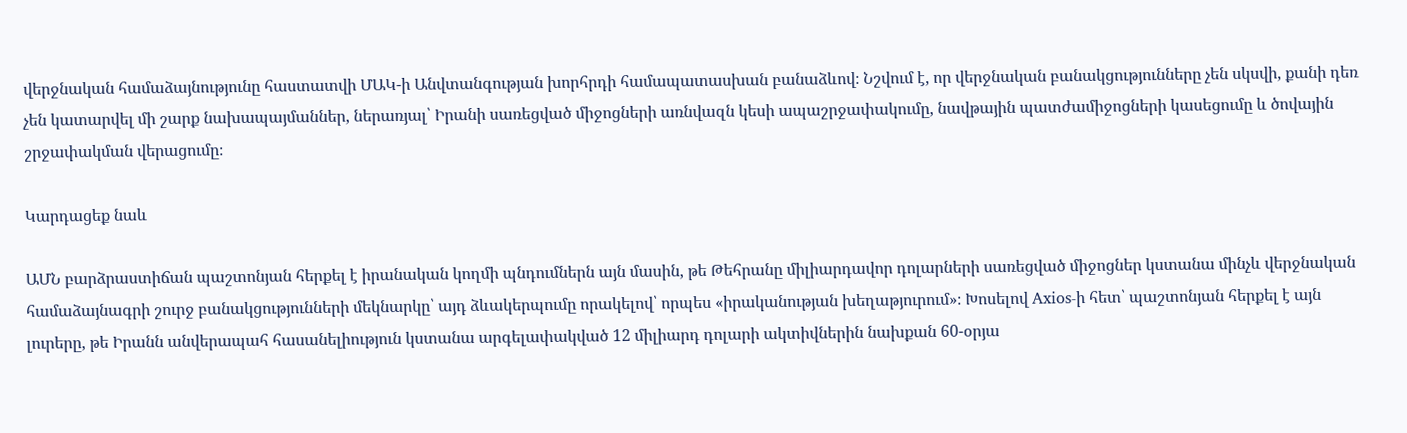վերջնական համաձայնությունը հաստատվի ՄԱԿ-ի Անվտանգության խորհրդի համապատասխան բանաձևով։ Նշվում է, որ վերջնական բանակցությունները չեն սկսվի, քանի դեռ չեն կատարվել մի շարք նախապայմաններ, ներառյալ՝ Իրանի սառեցված միջոցների առնվազն կեսի ապաշրջափակումը, նավթային պատժամիջոցների կասեցումը և ծովային շրջափակման վերացումը։

Կարդացեք նաև

ԱՄՆ բարձրաստիճան պաշտոնյան հերքել է իրանական կողմի պնդումներն այն մասին, թե Թեհրանը միլիարդավոր դոլարների սառեցված միջոցներ կստանա մինչև վերջնական համաձայնագրի շուրջ բանակցությունների մեկնարկը՝ այդ ձևակերպումը որակելով՝ որպես «իրականության խեղաթյուրում»։ Խոսելով Axios-ի հետ՝ պաշտոնյան հերքել է այն լուրերը, թե Իրանն անվերապահ հասանելիություն կստանա արգելափակված 12 միլիարդ դոլարի ակտիվներին նախքան 60-օրյա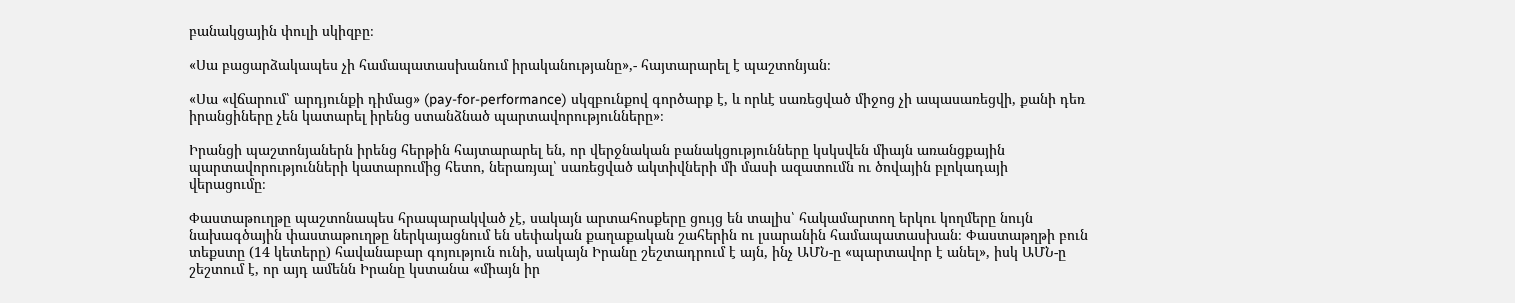բանակցային փուլի սկիզբը։

«Սա բացարձակապես չի համապատասխանում իրականությանը»,- հայտարարել է պաշտոնյան։

«Սա «վճարում՝ արդյունքի դիմաց» (pay-for-performance) սկզբունքով գործարք է, և որևէ սառեցված միջոց չի ապասառեցվի, քանի դեռ իրանցիները չեն կատարել իրենց ստանձնած պարտավորությունները»։

Իրանցի պաշտոնյաներն իրենց հերթին հայտարարել են, որ վերջնական բանակցությունները կսկսվեն միայն առանցքային պարտավորությունների կատարումից հետո, ներառյալ՝ սառեցված ակտիվների մի մասի ազատումն ու ծովային բլոկադայի վերացումը։

Փաստաթուղթը պաշտոնապես հրապարակված չէ, սակայն արտահոսքերը ցույց են տալիս՝ հակամարտող երկու կողմերը նույն նախագծային փաստաթուղթը ներկայացնում են սեփական քաղաքական շահերին ու լսարանին համապատասխան։ Փաստաթղթի բուն տեքստը (14 կետերը) հավանաբար գոյություն ունի, սակայն Իրանը շեշտադրում է այն, ինչ ԱՄՆ-ը «պարտավոր է անել», իսկ ԱՄՆ-ը շեշտում է, որ այդ ամենն Իրանը կստանա «միայն իր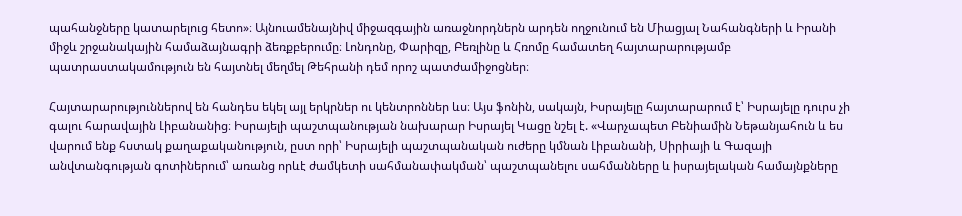պահանջները կատարելուց հետո»։ Այնուամենայնիվ միջազգային առաջնորդներն արդեն ողջունում են Միացյալ Նահանգների և Իրանի միջև շրջանակային համաձայնագրի ձեռքբերումը։ Լոնդոնը, Փարիզը, Բեռլինը և Հռոմը համատեղ հայտարարությամբ պատրաստակամություն են հայտնել մեղմել Թեհրանի դեմ որոշ պատժամիջոցներ։

Հայտարարություններով են հանդես եկել այլ երկրներ ու կենտրոններ ևս։ Այս ֆոնին, սակայն, Իսրայելը հայտարարում է՝ Իսրայելը դուրս չի գալու հարավային Լիբանանից։ Իսրայելի պաշտպանության նախարար Իսրայել Կացը նշել է. «Վարչապետ Բենիամին Նեթանյահուն և ես վարում ենք հստակ քաղաքականություն, ըստ որի՝ Իսրայելի պաշտպանական ուժերը կմնան Լիբանանի, Սիրիայի և Գազայի անվտանգության գոտիներում՝ առանց որևէ ժամկետի սահմանափակման՝ պաշտպանելու սահմանները և իսրայելական համայնքները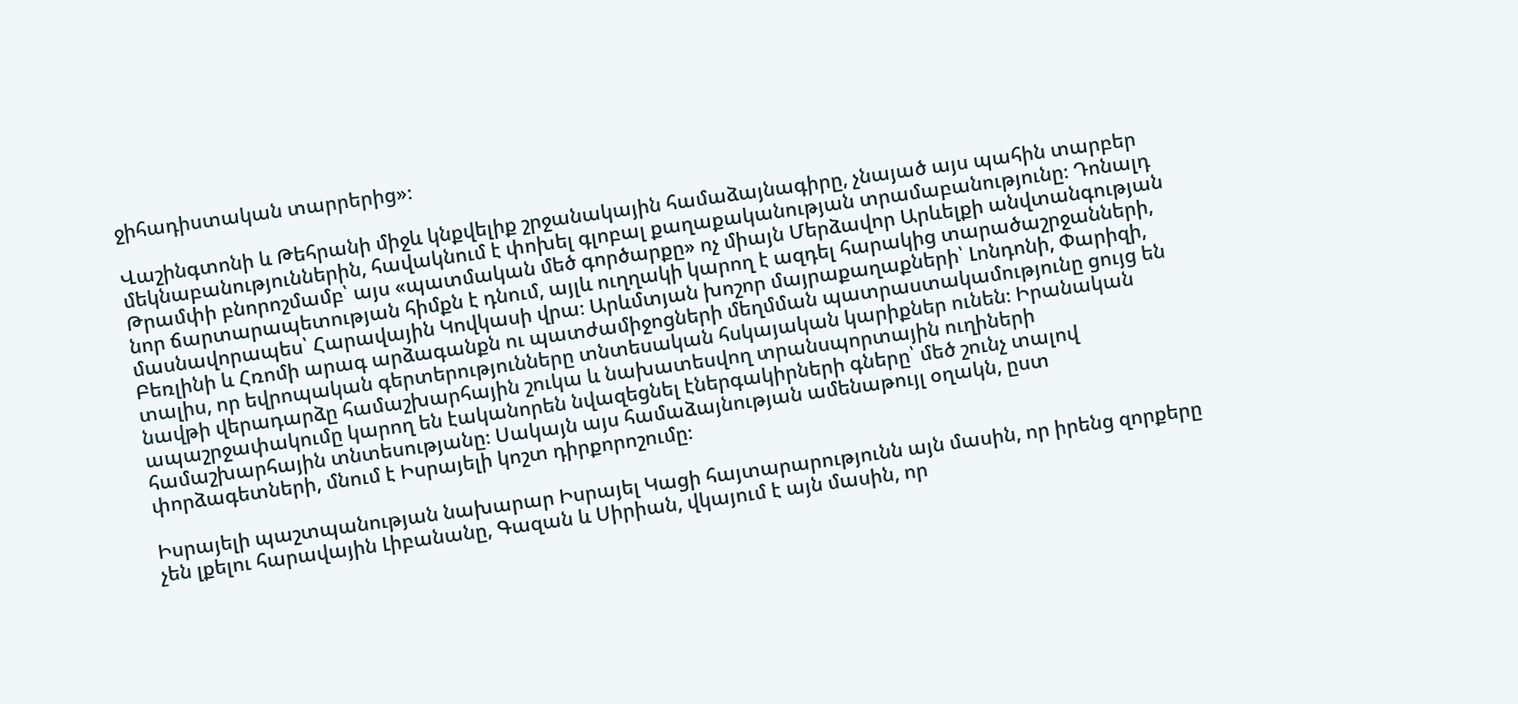ջիհադիստական տարրերից»։

Վաշինգտոնի և Թեհրանի միջև կնքվելիք շրջանակային համաձայնագիրը, չնայած այս պահին տարբեր մեկնաբանություններին, հավակնում է փոխել գլոբալ քաղաքականության տրամաբանությունը։ Դոնալդ Թրամփի բնորոշմամբ՝ այս «պատմական մեծ գործարքը» ոչ միայն Մերձավոր Արևելքի անվտանգության նոր ճարտարապետության հիմքն է դնում, այլև ուղղակի կարող է ազդել հարակից տարածաշրջանների, մասնավորապես՝ Հարավային Կովկասի վրա։ Արևմտյան խոշոր մայրաքաղաքների՝ Լոնդոնի, Փարիզի, Բեռլինի և Հռոմի արագ արձագանքն ու պատժամիջոցների մեղմման պատրաստակամությունը ցույց են տալիս, որ եվրոպական գերտերությունները տնտեսական հսկայական կարիքներ ունեն։ Իրանական նավթի վերադարձը համաշխարհային շուկա և նախատեսվող տրանսպորտային ուղիների ապաշրջափակումը կարող են էականորեն նվազեցնել էներգակիրների գները՝ մեծ շունչ տալով համաշխարհային տնտեսությանը։ Սակայն այս համաձայնության ամենաթույլ օղակն, ըստ փորձագետների, մնում է Իսրայելի կոշտ դիրքորոշումը։

Իսրայելի պաշտպանության նախարար Իսրայել Կացի հայտարարությունն այն մասին, որ իրենց զորքերը չեն լքելու հարավային Լիբանանը, Գազան և Սիրիան, վկայում է այն մասին, որ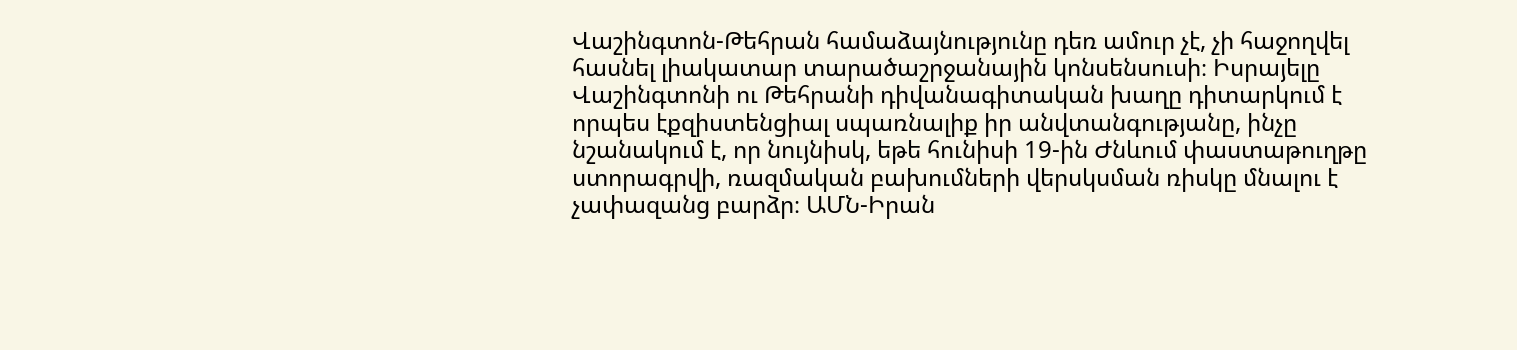Վաշինգտոն-Թեհրան համաձայնությունը դեռ ամուր չէ, չի հաջողվել հասնել լիակատար տարածաշրջանային կոնսենսուսի։ Իսրայելը Վաշինգտոնի ու Թեհրանի դիվանագիտական խաղը դիտարկում է որպես էքզիստենցիալ սպառնալիք իր անվտանգությանը, ինչը նշանակում է, որ նույնիսկ, եթե հունիսի 19-ին Ժնևում փաստաթուղթը ստորագրվի, ռազմական բախումների վերսկսման ռիսկը մնալու է չափազանց բարձր։ ԱՄՆ-Իրան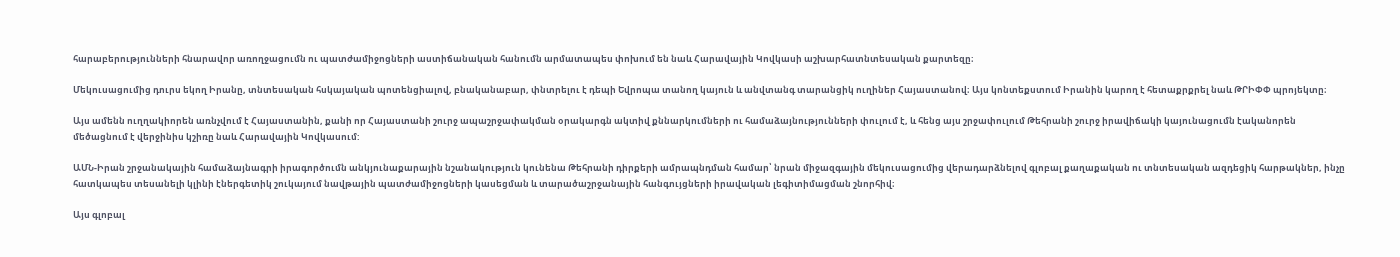հարաբերությունների հնարավոր առողջացումն ու պատժամիջոցների աստիճանական հանումն արմատապես փոխում են նաև Հարավային Կովկասի աշխարհատնտեսական քարտեզը։

Մեկուսացումից դուրս եկող Իրանը, տնտեսական հսկայական պոտենցիալով, բնականաբար, փնտրելու է դեպի Եվրոպա տանող կայուն և անվտանգ տարանցիկ ուղիներ Հայաստանով։ Այս կոնտեքստում Իրանին կարող է հետաքրքրել նաև ԹՐԻՓՓ պրոյեկտը։

Այս ամենն ուղղակիորեն առնչվում է Հայաստանին, քանի որ Հայաստանի շուրջ ապաշրջափակման օրակարգն ակտիվ քննարկումների ու համաձայնությունների փուլում է, և հենց այս շրջափուլում Թեհրանի շուրջ իրավիճակի կայունացումն էականորեն մեծացնում է վերջինիս կշիռը նաև Հարավային Կովկասում:

ԱՄՆ-Իրան շրջանակային համաձայնագրի իրագործումն անկյունաքարային նշանակություն կունենա Թեհրանի դիրքերի ամրապնդման համար՝ նրան միջազգային մեկուսացումից վերադարձնելով գլոբալ քաղաքական ու տնտեսական ազդեցիկ հարթակներ, ինչը հատկապես տեսանելի կլինի էներգետիկ շուկայում նավթային պատժամիջոցների կասեցման և տարածաշրջանային հանգույցների իրավական լեգիտիմացման շնորհիվ։

Այս գլոբալ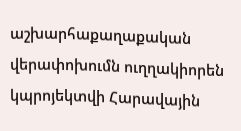աշխարհաքաղաքական վերափոխումն ուղղակիորեն կպրոյեկտվի Հարավային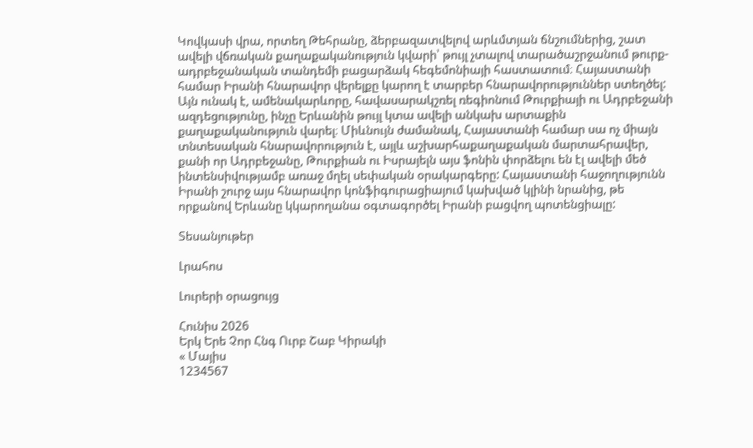Կովկասի վրա, որտեղ Թեհրանը, ձերբազատվելով արևմտյան ճնշումներից, շատ ավելի վճռական քաղաքականություն կվարի՝ թույլ չտալով տարածաշրջանում թուրք-ադրբեջանական տանդեմի բացարձակ հեգեմոնիայի հաստատում։ Հայաստանի համար Իրանի հնարավոր վերելքը կարող է տարբեր հնարավորություններ ստեղծել: Այն ունակ է, ամենակարևորը, հավասարակշռել ռեգիոնում Թուրքիայի ու Ադրբեջանի ազդեցությունը, ինչը Երևանին թույլ կտա ավելի անկախ արտաքին քաղաքականություն վարել։ Միևնույն ժամանակ, Հայաստանի համար սա ոչ միայն տնտեսական հնարավորություն է, այլև աշխարհաքաղաքական մարտահրավեր, քանի որ Ադրբեջանը, Թուրքիան ու Իսրայելն այս ֆոնին փորձելու են էլ ավելի մեծ ինտենսիվությամբ առաջ մղել սեփական օրակարգերը: Հայաստանի հաջողությունն Իրանի շուրջ այս հնարավոր կոնֆիգուրացիայում կախված կլինի նրանից, թե որքանով Երևանը կկարողանա օգտագործել Իրանի բացվող պոտենցիալը:

Տեսանյութեր

Լրահոս

Լուրերի օրացույց

Հունիս 2026
Երկ Երե Չոր Հնգ Ուրբ Շաբ Կիրակի
« Մայիս
1234567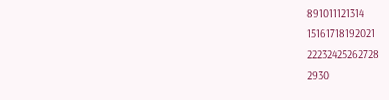891011121314
15161718192021
22232425262728
2930